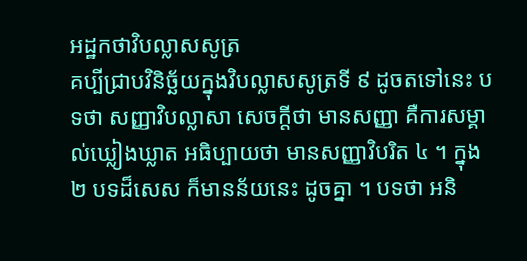អដ្ឋកថាវិបល្លាសសូត្រ
គប្បីជ្រាបវិនិច្ឆ័យក្នុងវិបល្លាសសូត្រទី ៩ ដូចតទៅនេះ បទថា សញ្ញាវិបល្លាសា សេចក្តីថា មានសញ្ញា គឺការសម្គាល់ឃ្លៀងឃ្លាត អធិប្បាយថា មានសញ្ញាវិបរិត ៤ ។ ក្នុង ២ បទដ៏សេស ក៏មានន័យនេះ ដូចគ្នា ។ បទថា អនិ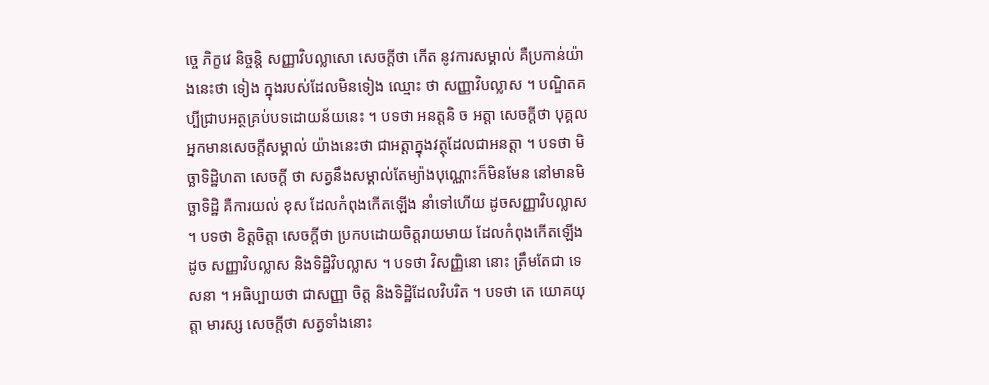ច្ចេ ភិក្ខវេ និច្ចន្តិ សញ្ញាវិបល្លាសោ សេចក្តីថា កើត នូវការសម្គាល់ គឺប្រកាន់យ៉ាងនេះថា ទៀង ក្នុងរបស់ដែលមិនទៀង ឈ្មោះ ថា សញ្ញាវិបល្លាស ។ បណ្ឌិតគប្បីជ្រាបអត្ថគ្រប់បទដោយន័យនេះ ។ បទថា អនត្តនិ ច អត្តា សេចក្តីថា បុគ្គលអ្នកមានសេចក្តីសម្គាល់ យ៉ាងនេះថា ជាអត្តាក្នុងវត្ថុដែលជាអនត្តា ។ បទថា មិច្ឆាទិដ្ឋិហតា សេចក្តី ថា សត្វនឹងសម្គាល់តែម្យ៉ាងបុណ្ណោះក៏មិនមែន នៅមានមិច្ឆាទិដ្ឋិ គឺការយល់ ខុស ដែលកំពុងកើតឡើង នាំទៅហើយ ដូចសញ្ញាវិបល្លាស ។ បទថា ខិត្តចិត្តា សេចក្តីថា ប្រកបដោយចិត្តរាយមាយ ដែលកំពុងកើតឡើង ដូច សញ្ញាវិបល្លាស និងទិដ្ឋិវិបល្លាស ។ បទថា វិសញ្ញិនោ នោះ ត្រឹមតែជា ទេសនា ។ អធិប្បាយថា ជាសញ្ញា ចិត្ត និងទិដ្ឋិដែលវិបរិត ។ បទថា តេ យោគយុត្តា មារស្ស សេចក្តីថា សត្វទាំងនោះ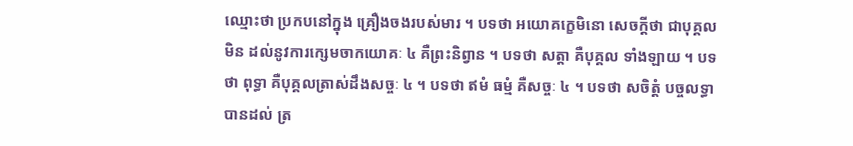ឈ្មោះថា ប្រកបនៅក្នុង គ្រឿងចងរបស់មារ ។ បទថា អយោគក្ខេមិនោ សេចក្តីថា ជាបុគ្គលមិន ដល់នូវការក្សេមចាកយោគៈ ៤ គឺព្រះនិព្វាន ។ បទថា សត្តា គឺបុគ្គល ទាំងឡាយ ។ បទថា ពុទ្ធា គឺបុគ្គលត្រាស់ដឹងសច្ចៈ ៤ ។ បទថា ឥមំ ធម្មំ គឺសច្ចៈ ៤ ។ បទថា សចិត្តំ បច្ចលទ្ធា បានដល់ ត្រ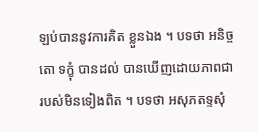ឡប់បាននូវការគិត ខ្លួនឯង ។ បទថា អនិច្ចតោ ទក្ខុំ បានដល់ បានឃើញដោយភាពជា របស់មិនទៀងពិត ។ បទថា អសុភតទ្ទសុំ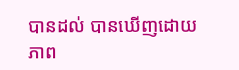បានដល់ បានឃើញដោយ ភាព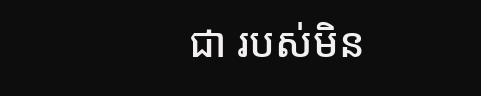ជា របស់មិន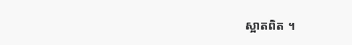ស្អាតពិត ។